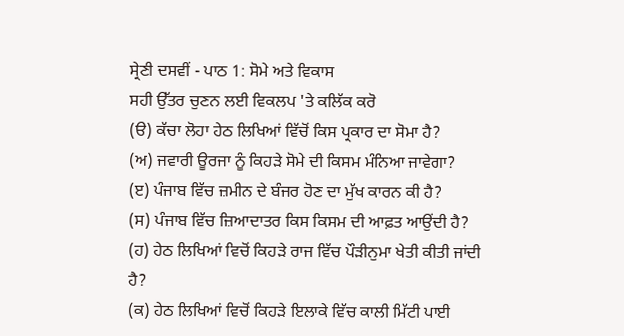ਸ੍ਰੇਣੀ ਦਸਵੀਂ - ਪਾਠ 1: ਸੋਮੇ ਅਤੇ ਵਿਕਾਸ
ਸਹੀ ਉੱਤਰ ਚੁਣਨ ਲਈ ਵਿਕਲਪ 'ਤੇ ਕਲਿੱਕ ਕਰੋ
(ੳ) ਕੱਚਾ ਲੋਹਾ ਹੇਠ ਲਿਖਿਆਂ ਵਿੱਚੋਂ ਕਿਸ ਪ੍ਰਕਾਰ ਦਾ ਸੋਮਾ ਹੈ?
(ਅ) ਜਵਾਰੀ ਊਰਜਾ ਨੂੰ ਕਿਹੜੇ ਸੋਮੇ ਦੀ ਕਿਸਮ ਮੰਨਿਆ ਜਾਵੇਗਾ?
(ੲ) ਪੰਜਾਬ ਵਿੱਚ ਜ਼ਮੀਨ ਦੇ ਬੰਜਰ ਹੋਣ ਦਾ ਮੁੱਖ ਕਾਰਨ ਕੀ ਹੈ?
(ਸ) ਪੰਜਾਬ ਵਿੱਚ ਜ਼ਿਆਦਾਤਰ ਕਿਸ ਕਿਸਮ ਦੀ ਆਫ਼ਤ ਆਉਂਦੀ ਹੈ?
(ਹ) ਹੇਠ ਲਿਖਿਆਂ ਵਿਚੋਂ ਕਿਹੜੇ ਰਾਜ ਵਿੱਚ ਪੌੜੀਨੁਮਾ ਖੇਤੀ ਕੀਤੀ ਜਾਂਦੀ ਹੈ?
(ਕ) ਹੇਠ ਲਿਖਿਆਂ ਵਿਚੋਂ ਕਿਹੜੇ ਇਲਾਕੇ ਵਿੱਚ ਕਾਲੀ ਮਿੱਟੀ ਪਾਈ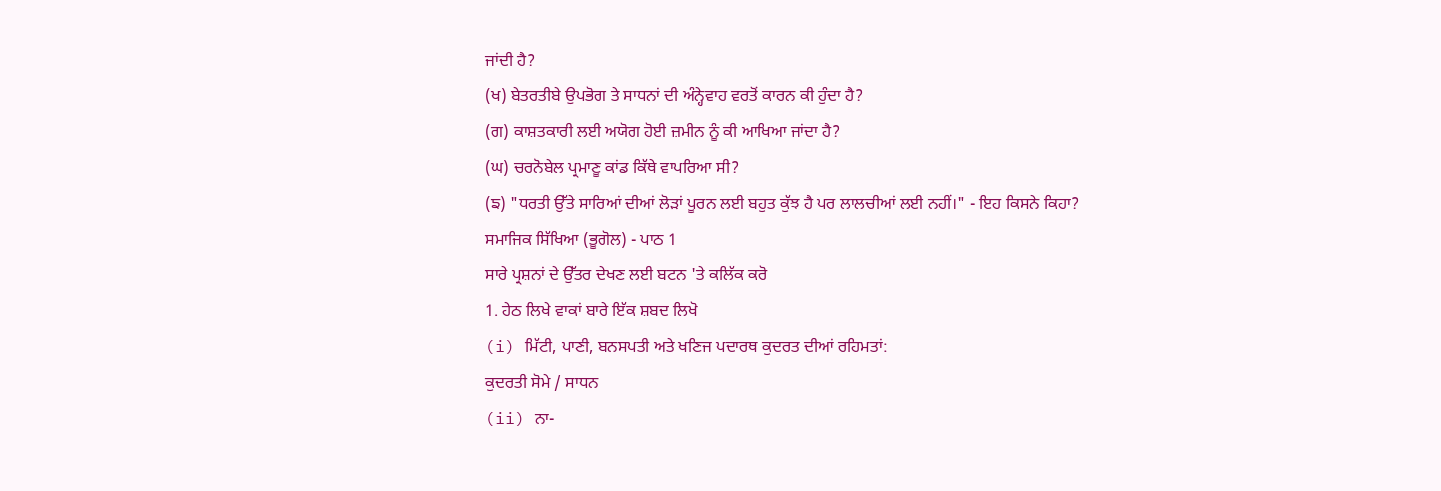ਜਾਂਦੀ ਹੈ?
(ਖ) ਬੇਤਰਤੀਬੇ ਉਪਭੋਗ ਤੇ ਸਾਧਨਾਂ ਦੀ ਅੰਨ੍ਹੇਵਾਹ ਵਰਤੋਂ ਕਾਰਨ ਕੀ ਹੁੰਦਾ ਹੈ?
(ਗ) ਕਾਸ਼ਤਕਾਰੀ ਲਈ ਅਯੋਗ ਹੋਈ ਜ਼ਮੀਨ ਨੂੰ ਕੀ ਆਖਿਆ ਜਾਂਦਾ ਹੈ?
(ਘ) ਚਰਨੋਬੇਲ ਪ੍ਰਮਾਣੂ ਕਾਂਡ ਕਿੱਥੇ ਵਾਪਰਿਆ ਸੀ?
(ਙ) "ਧਰਤੀ ਉੱਤੇ ਸਾਰਿਆਂ ਦੀਆਂ ਲੋੜਾਂ ਪੂਰਨ ਲਈ ਬਹੁਤ ਕੁੱਝ ਹੈ ਪਰ ਲਾਲਚੀਆਂ ਲਈ ਨਹੀਂ।" - ਇਹ ਕਿਸਨੇ ਕਿਹਾ?
ਸਮਾਜਿਕ ਸਿੱਖਿਆ (ਭੂਗੋਲ) - ਪਾਠ 1
ਸਾਰੇ ਪ੍ਰਸ਼ਨਾਂ ਦੇ ਉੱਤਰ ਦੇਖਣ ਲਈ ਬਟਨ 'ਤੇ ਕਲਿੱਕ ਕਰੋ
1. ਹੇਠ ਲਿਖੇ ਵਾਕਾਂ ਬਾਰੇ ਇੱਕ ਸ਼ਬਦ ਲਿਖੋ
(i) ਮਿੱਟੀ, ਪਾਣੀ, ਬਨਸਪਤੀ ਅਤੇ ਖਣਿਜ ਪਦਾਰਥ ਕੁਦਰਤ ਦੀਆਂ ਰਹਿਮਤਾਂ:
ਕੁਦਰਤੀ ਸੋਮੇ / ਸਾਧਨ
(ii) ਨਾ-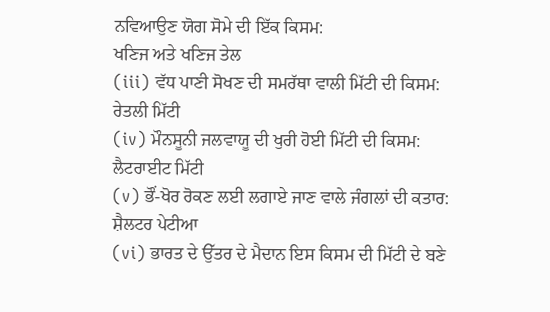ਨਵਿਆਉਣ ਯੋਗ ਸੋਮੇ ਦੀ ਇੱਕ ਕਿਸਮ:
ਖਣਿਜ ਅਤੇ ਖਣਿਜ ਤੇਲ
(iii) ਵੱਧ ਪਾਣੀ ਸੋਖਣ ਦੀ ਸਮਰੱਥਾ ਵਾਲੀ ਮਿੱਟੀ ਦੀ ਕਿਸਮ:
ਰੇਤਲੀ ਮਿੱਟੀ
(iv) ਮੌਨਸੂਨੀ ਜਲਵਾਯੂ ਦੀ ਖੁਰੀ ਹੋਈ ਮਿੱਟੀ ਦੀ ਕਿਸਮ:
ਲੈਟਰਾਈਟ ਮਿੱਟੀ
(v) ਭੌਂ-ਖੋਰ ਰੋਕਣ ਲਈ ਲਗਾਏ ਜਾਣ ਵਾਲੇ ਜੰਗਲਾਂ ਦੀ ਕਤਾਰ:
ਸ਼ੈਲਟਰ ਪੇਟੀਆ
(vi) ਭਾਰਤ ਦੇ ਉੱਤਰ ਦੇ ਮੈਦਾਨ ਇਸ ਕਿਸਮ ਦੀ ਮਿੱਟੀ ਦੇ ਬਣੇ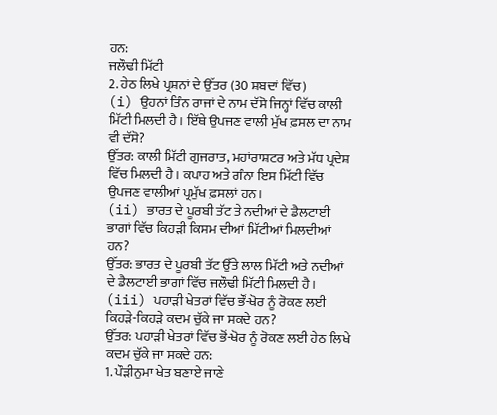ਹਨ:
ਜਲੌਢੀ ਮਿੱਟੀ
2. ਹੇਠ ਲਿਖੇ ਪ੍ਰਸ਼ਨਾਂ ਦੇ ਉੱਤਰ (30 ਸ਼ਬਦਾਂ ਵਿੱਚ)
(i) ਉਹਨਾਂ ਤਿੰਨ ਰਾਜਾਂ ਦੇ ਨਾਮ ਦੱਸੋ ਜਿਨ੍ਹਾਂ ਵਿੱਚ ਕਾਲੀ ਮਿੱਟੀ ਮਿਲਦੀ ਹੈ। ਇੱਥੇ ਉਪਜਣ ਵਾਲੀ ਮੁੱਖ ਫ਼ਸਲ ਦਾ ਨਾਮ ਵੀ ਦੱਸੋ?
ਉੱਤਰ: ਕਾਲੀ ਮਿੱਟੀ ਗੁਜਰਾਤ, ਮਹਾਂਰਾਸ਼ਟਰ ਅਤੇ ਮੱਧ ਪ੍ਰਦੇਸ਼ ਵਿੱਚ ਮਿਲਦੀ ਹੈ। ਕਪਾਹ ਅਤੇ ਗੰਨਾ ਇਸ ਮਿੱਟੀ ਵਿੱਚ ਉਪਜਣ ਵਾਲੀਆਂ ਪ੍ਰਮੁੱਖ ਫ਼ਸਲਾਂ ਹਨ।
(ii) ਭਾਰਤ ਦੇ ਪੂਰਬੀ ਤੱਟ ਤੇ ਨਦੀਆਂ ਦੇ ਡੈਲਟਾਈ ਭਾਗਾਂ ਵਿੱਚ ਕਿਹੜੀ ਕਿਸਮ ਦੀਆਂ ਮਿੱਟੀਆਂ ਮਿਲਦੀਆਂ ਹਨ?
ਉੱਤਰ: ਭਾਰਤ ਦੇ ਪੂਰਬੀ ਤੱਟ ਉੱਤੇ ਲਾਲ ਮਿੱਟੀ ਅਤੇ ਨਦੀਆਂ ਦੇ ਡੈਲਟਾਈ ਭਾਗਾਂ ਵਿੱਚ ਜਲੌਢੀ ਮਿੱਟੀ ਮਿਲਦੀ ਹੈ।
(iii) ਪਹਾੜੀ ਖੇਤਰਾਂ ਵਿੱਚ ਭੌਂ-ਖੋਰ ਨੂੰ ਰੋਕਣ ਲਈ ਕਿਹੜੇ-ਕਿਹੜੇ ਕਦਮ ਚੁੱਕੇ ਜਾ ਸਕਦੇ ਹਨ?
ਉੱਤਰ: ਪਹਾੜੀ ਖੇਤਰਾਂ ਵਿੱਚ ਭੋਂ-ਖੋਰ ਨੂੰ ਰੋਕਣ ਲਈ ਹੇਠ ਲਿਖੇ ਕਦਮ ਚੁੱਕੇ ਜਾ ਸਕਦੇ ਹਨ:
1. ਪੌੜੀਨੁਮਾ ਖੇਤ ਬਣਾਏ ਜਾਣੇ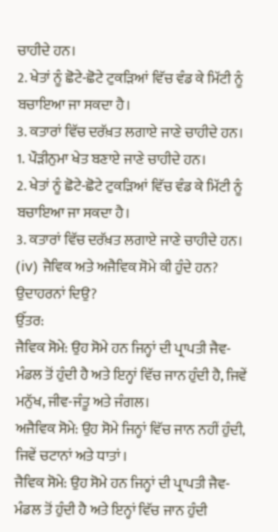ਚਾਹੀਦੇ ਹਨ।
2. ਖੇਤਾਂ ਨੂੰ ਛੋਟੇ-ਛੋਟੇ ਟੁਕੜਿਆਂ ਵਿੱਚ ਵੰਡ ਕੇ ਮਿੱਟੀ ਨੂੰ ਬਚਾਇਆ ਜਾ ਸਕਦਾ ਹੈ।
3. ਕਤਾਰਾਂ ਵਿੱਚ ਦਰੱਖ਼ਤ ਲਗਾਏ ਜਾਣੇ ਚਾਹੀਦੇ ਹਨ।
1. ਪੌੜੀਨੁਮਾ ਖੇਤ ਬਣਾਏ ਜਾਣੇ ਚਾਹੀਦੇ ਹਨ।
2. ਖੇਤਾਂ ਨੂੰ ਛੋਟੇ-ਛੋਟੇ ਟੁਕੜਿਆਂ ਵਿੱਚ ਵੰਡ ਕੇ ਮਿੱਟੀ ਨੂੰ ਬਚਾਇਆ ਜਾ ਸਕਦਾ ਹੈ।
3. ਕਤਾਰਾਂ ਵਿੱਚ ਦਰੱਖ਼ਤ ਲਗਾਏ ਜਾਣੇ ਚਾਹੀਦੇ ਹਨ।
(iv) ਜੈਵਿਕ ਅਤੇ ਅਜੈਵਿਕ ਸੋਮੇ ਕੀ ਹੁੰਦੇ ਹਨ? ਉਦਾਹਰਨਾਂ ਦਿਉ?
ਉੱਤਰ:
ਜੈਵਿਕ ਸੋਮੇ: ਉਹ ਸੋਮੇ ਹਨ ਜਿਨ੍ਹਾਂ ਦੀ ਪ੍ਰਾਪਤੀ ਜੈਵ-ਮੰਡਲ ਤੋਂ ਹੁੰਦੀ ਹੈ ਅਤੇ ਇਨ੍ਹਾਂ ਵਿੱਚ ਜਾਨ ਹੁੰਦੀ ਹੈ, ਜਿਵੇਂ ਮਨੁੱਖ, ਜੀਵ-ਜੰਤੂ ਅਤੇ ਜੰਗਲ।
ਅਜੈਵਿਕ ਸੋਮੇ: ਉਹ ਸੋਮੇ ਜਿਨ੍ਹਾਂ ਵਿੱਚ ਜਾਨ ਨਹੀਂ ਹੁੰਦੀ, ਜਿਵੇਂ ਚਟਾਨਾਂ ਅਤੇ ਧਾਤਾਂ।
ਜੈਵਿਕ ਸੋਮੇ: ਉਹ ਸੋਮੇ ਹਨ ਜਿਨ੍ਹਾਂ ਦੀ ਪ੍ਰਾਪਤੀ ਜੈਵ-ਮੰਡਲ ਤੋਂ ਹੁੰਦੀ ਹੈ ਅਤੇ ਇਨ੍ਹਾਂ ਵਿੱਚ ਜਾਨ ਹੁੰਦੀ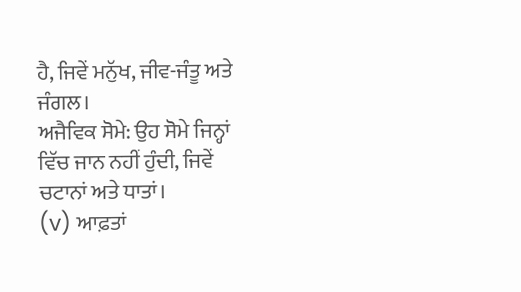ਹੈ, ਜਿਵੇਂ ਮਨੁੱਖ, ਜੀਵ-ਜੰਤੂ ਅਤੇ ਜੰਗਲ।
ਅਜੈਵਿਕ ਸੋਮੇ: ਉਹ ਸੋਮੇ ਜਿਨ੍ਹਾਂ ਵਿੱਚ ਜਾਨ ਨਹੀਂ ਹੁੰਦੀ, ਜਿਵੇਂ ਚਟਾਨਾਂ ਅਤੇ ਧਾਤਾਂ।
(v) ਆਫ਼ਤਾਂ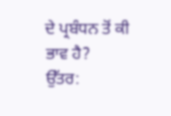ਦੇ ਪ੍ਰਬੰਧਨ ਤੋਂ ਕੀ ਭਾਵ ਹੈ?
ਉੱਤਰ: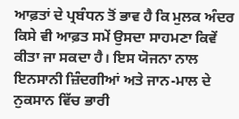ਆਫ਼ਤਾਂ ਦੇ ਪ੍ਰਬੰਧਨ ਤੋਂ ਭਾਵ ਹੈ ਕਿ ਮੁਲਕ ਅੰਦਰ ਕਿਸੇ ਵੀ ਆਫ਼ਤ ਸਮੇਂ ਉਸਦਾ ਸਾਹਮਣਾ ਕਿਵੇਂ ਕੀਤਾ ਜਾ ਸਕਦਾ ਹੈ। ਇਸ ਯੋਜਨਾ ਨਾਲ ਇਨਸਾਨੀ ਜ਼ਿੰਦਗੀਆਂ ਅਤੇ ਜਾਨ-ਮਾਲ ਦੇ ਨੁਕਸਾਨ ਵਿੱਚ ਭਾਰੀ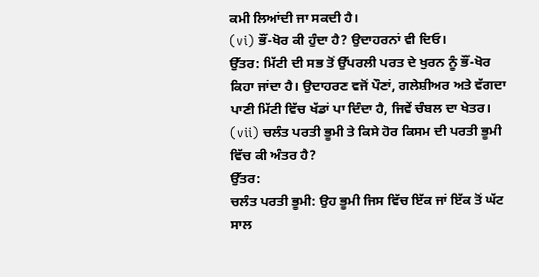ਕਮੀ ਲਿਆਂਦੀ ਜਾ ਸਕਦੀ ਹੈ।
(vi) ਭੌਂ-ਖੋਰ ਕੀ ਹੁੰਦਾ ਹੈ? ਉਦਾਹਰਨਾਂ ਵੀ ਦਿਓ।
ਉੱਤਰ: ਮਿੱਟੀ ਦੀ ਸਭ ਤੋਂ ਉੱਪਰਲੀ ਪਰਤ ਦੇ ਖੁਰਨ ਨੂੰ ਭੌਂ-ਖੋਰ ਕਿਹਾ ਜਾਂਦਾ ਹੈ। ਉਦਾਹਰਣ ਵਜੋਂ ਪੌਣਾਂ, ਗਲੇਸ਼ੀਅਰ ਅਤੇ ਵੱਗਦਾ ਪਾਣੀ ਮਿੱਟੀ ਵਿੱਚ ਖੱਡਾਂ ਪਾ ਦਿੰਦਾ ਹੈ, ਜਿਵੇਂ ਚੰਬਲ ਦਾ ਖੇਤਰ।
(vii) ਚਲੰਤ ਪਰਤੀ ਭੂਮੀ ਤੇ ਕਿਸੇ ਹੋਰ ਕਿਸਮ ਦੀ ਪਰਤੀ ਭੂਮੀ ਵਿੱਚ ਕੀ ਅੰਤਰ ਹੈ?
ਉੱਤਰ:
ਚਲੰਤ ਪਰਤੀ ਭੂਮੀ: ਉਹ ਭੂਮੀ ਜਿਸ ਵਿੱਚ ਇੱਕ ਜਾਂ ਇੱਕ ਤੋਂ ਘੱਟ ਸਾਲ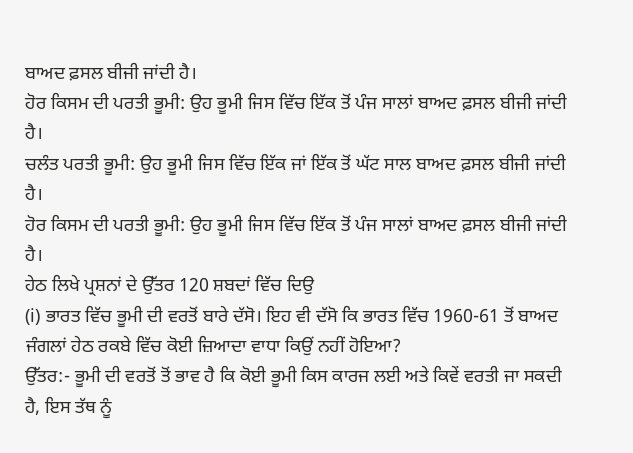ਬਾਅਦ ਫ਼ਸਲ ਬੀਜੀ ਜਾਂਦੀ ਹੈ।
ਹੋਰ ਕਿਸਮ ਦੀ ਪਰਤੀ ਭੂਮੀ: ਉਹ ਭੂਮੀ ਜਿਸ ਵਿੱਚ ਇੱਕ ਤੋਂ ਪੰਜ ਸਾਲਾਂ ਬਾਅਦ ਫ਼ਸਲ ਬੀਜੀ ਜਾਂਦੀ ਹੈ।
ਚਲੰਤ ਪਰਤੀ ਭੂਮੀ: ਉਹ ਭੂਮੀ ਜਿਸ ਵਿੱਚ ਇੱਕ ਜਾਂ ਇੱਕ ਤੋਂ ਘੱਟ ਸਾਲ ਬਾਅਦ ਫ਼ਸਲ ਬੀਜੀ ਜਾਂਦੀ ਹੈ।
ਹੋਰ ਕਿਸਮ ਦੀ ਪਰਤੀ ਭੂਮੀ: ਉਹ ਭੂਮੀ ਜਿਸ ਵਿੱਚ ਇੱਕ ਤੋਂ ਪੰਜ ਸਾਲਾਂ ਬਾਅਦ ਫ਼ਸਲ ਬੀਜੀ ਜਾਂਦੀ ਹੈ।
ਹੇਠ ਲਿਖੇ ਪ੍ਰਸ਼ਨਾਂ ਦੇ ਉੱਤਰ 120 ਸ਼ਬਦਾਂ ਵਿੱਚ ਦਿਉ
(i) ਭਾਰਤ ਵਿੱਚ ਭੂਮੀ ਦੀ ਵਰਤੋਂ ਬਾਰੇ ਦੱਸੋ। ਇਹ ਵੀ ਦੱਸੋ ਕਿ ਭਾਰਤ ਵਿੱਚ 1960-61 ਤੋਂ ਬਾਅਦ ਜੰਗਲਾਂ ਹੇਠ ਰਕਬੇ ਵਿੱਚ ਕੋਈ ਜ਼ਿਆਦਾ ਵਾਧਾ ਕਿਉਂ ਨਹੀਂ ਹੋਇਆ?
ਉੱਤਰ:- ਭੂਮੀ ਦੀ ਵਰਤੋਂ ਤੋਂ ਭਾਵ ਹੈ ਕਿ ਕੋਈ ਭੂਮੀ ਕਿਸ ਕਾਰਜ ਲਈ ਅਤੇ ਕਿਵੇਂ ਵਰਤੀ ਜਾ ਸਕਦੀ ਹੈ, ਇਸ ਤੱਥ ਨੂੰ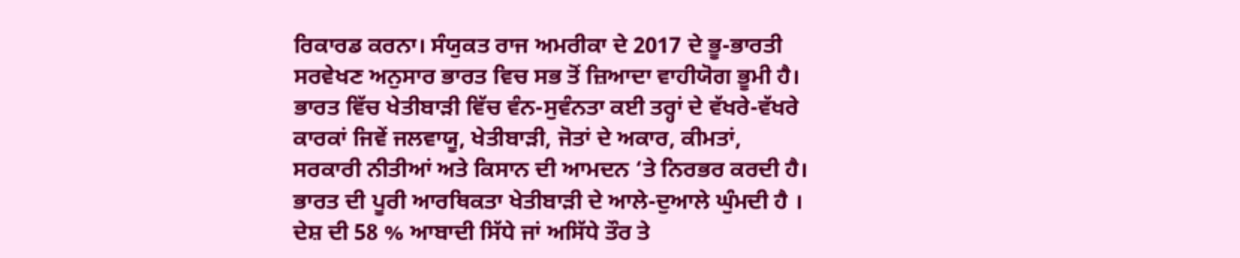ਰਿਕਾਰਡ ਕਰਨਾ। ਸੰਯੁਕਤ ਰਾਜ ਅਮਰੀਕਾ ਦੇ 2017 ਦੇ ਭੂ-ਭਾਰਤੀ ਸਰਵੇਖਣ ਅਨੁਸਾਰ ਭਾਰਤ ਵਿਚ ਸਭ ਤੋਂ ਜ਼ਿਆਦਾ ਵਾਹੀਯੋਗ ਭੂਮੀ ਹੈ। ਭਾਰਤ ਵਿੱਚ ਖੇਤੀਬਾੜੀ ਵਿੱਚ ਵੰਨ-ਸੁਵੰਨਤਾ ਕਈ ਤਰ੍ਹਾਂ ਦੇ ਵੱਖਰੇ-ਵੱਖਰੇ ਕਾਰਕਾਂ ਜਿਵੇਂ ਜਲਵਾਯੂ, ਖੇਤੀਬਾੜੀ, ਜੋਤਾਂ ਦੇ ਅਕਾਰ, ਕੀਮਤਾਂ, ਸਰਕਾਰੀ ਨੀਤੀਆਂ ਅਤੇ ਕਿਸਾਨ ਦੀ ਆਮਦਨ ‘ਤੇ ਨਿਰਭਰ ਕਰਦੀ ਹੈ। ਭਾਰਤ ਦੀ ਪੂਰੀ ਆਰਥਿਕਤਾ ਖੇਤੀਬਾੜੀ ਦੇ ਆਲੇ-ਦੁਆਲੇ ਘੁੰਮਦੀ ਹੈ । ਦੇਸ਼ ਦੀ 58 % ਆਬਾਦੀ ਸਿੱਧੇ ਜਾਂ ਅਸਿੱਧੇ ਤੌਰ ਤੇ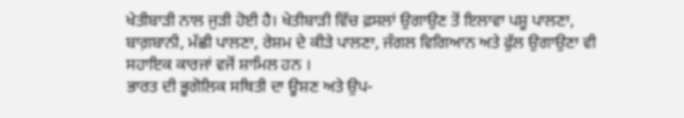ਖੇਤੀਬਾੜੀ ਨਾਲ ਜੁੜੀ ਹੋਈ ਹੈ। ਖੇਤੀਬਾੜੀ ਵਿੱਚ ਫ਼ਸਲਾਂ ਉਗਾਉਣ ਤੋਂ ਇਲਾਵਾ ਪਸ਼ੂ ਪਾਲਣਾ, ਬਾਗ਼ਬਾਨੀ, ਮੱਛੀ ਪਾਲਣਾ, ਰੇਸ਼ਮ ਦੇ ਕੀੜੇ ਪਾਲਣਾ, ਜੰਗਲ ਵਿਗਿਆਨ ਅਤੇ ਫੁੱਲ ਉਗਾਉਣਾ ਵੀ ਸਹਾਇਕ ਕਾਰਜਾਂ ਵਜੋਂ ਸ਼ਾਮਿਲ ਹਨ ।
ਭਾਰਤ ਦੀ ਭੂਗੋਲਿਕ ਸਥਿਤੀ ਦਾ ਊਸ਼ਣ ਅਤੇ ਉਪ-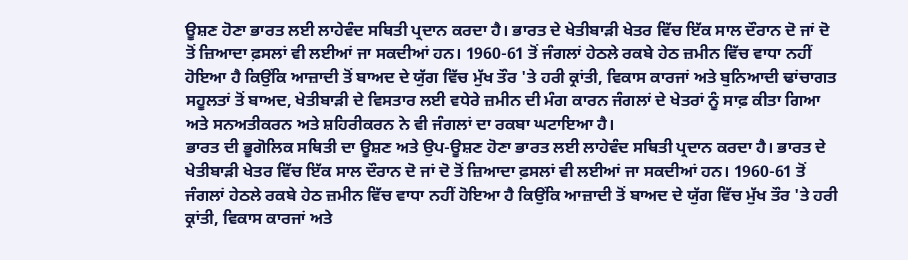ਊਸ਼ਣ ਹੋਣਾ ਭਾਰਤ ਲਈ ਲਾਹੇਵੰਦ ਸਥਿਤੀ ਪ੍ਰਦਾਨ ਕਰਦਾ ਹੈ। ਭਾਰਤ ਦੇ ਖੇਤੀਬਾੜੀ ਖੇਤਰ ਵਿੱਚ ਇੱਕ ਸਾਲ ਦੌਰਾਨ ਦੋ ਜਾਂ ਦੋ ਤੋਂ ਜ਼ਿਆਦਾ ਫ਼ਸਲਾਂ ਵੀ ਲਈਆਂ ਜਾ ਸਕਦੀਆਂ ਹਨ। 1960-61 ਤੋਂ ਜੰਗਲਾਂ ਹੇਠਲੇ ਰਕਬੇ ਹੇਠ ਜ਼ਮੀਨ ਵਿੱਚ ਵਾਧਾ ਨਹੀਂ ਹੋਇਆ ਹੈ ਕਿਉਂਕਿ ਆਜ਼ਾਦੀ ਤੋਂ ਬਾਅਦ ਦੇ ਯੁੱਗ ਵਿੱਚ ਮੁੱਖ ਤੌਰ 'ਤੇ ਹਰੀ ਕ੍ਰਾਂਤੀ, ਵਿਕਾਸ ਕਾਰਜਾਂ ਅਤੇ ਬੁਨਿਆਦੀ ਢਾਂਚਾਗਤ ਸਹੂਲਤਾਂ ਤੋਂ ਬਾਅਦ, ਖੇਤੀਬਾੜੀ ਦੇ ਵਿਸਤਾਰ ਲਈ ਵਧੇਰੇ ਜ਼ਮੀਨ ਦੀ ਮੰਗ ਕਾਰਨ ਜੰਗਲਾਂ ਦੇ ਖੇਤਰਾਂ ਨੂੰ ਸਾਫ਼ ਕੀਤਾ ਗਿਆ ਅਤੇ ਸਨਅਤੀਕਰਨ ਅਤੇ ਸ਼ਹਿਰੀਕਰਨ ਨੇ ਵੀ ਜੰਗਲਾਂ ਦਾ ਰਕਬਾ ਘਟਾਇਆ ਹੈ।
ਭਾਰਤ ਦੀ ਭੂਗੋਲਿਕ ਸਥਿਤੀ ਦਾ ਊਸ਼ਣ ਅਤੇ ਉਪ-ਊਸ਼ਣ ਹੋਣਾ ਭਾਰਤ ਲਈ ਲਾਹੇਵੰਦ ਸਥਿਤੀ ਪ੍ਰਦਾਨ ਕਰਦਾ ਹੈ। ਭਾਰਤ ਦੇ ਖੇਤੀਬਾੜੀ ਖੇਤਰ ਵਿੱਚ ਇੱਕ ਸਾਲ ਦੌਰਾਨ ਦੋ ਜਾਂ ਦੋ ਤੋਂ ਜ਼ਿਆਦਾ ਫ਼ਸਲਾਂ ਵੀ ਲਈਆਂ ਜਾ ਸਕਦੀਆਂ ਹਨ। 1960-61 ਤੋਂ ਜੰਗਲਾਂ ਹੇਠਲੇ ਰਕਬੇ ਹੇਠ ਜ਼ਮੀਨ ਵਿੱਚ ਵਾਧਾ ਨਹੀਂ ਹੋਇਆ ਹੈ ਕਿਉਂਕਿ ਆਜ਼ਾਦੀ ਤੋਂ ਬਾਅਦ ਦੇ ਯੁੱਗ ਵਿੱਚ ਮੁੱਖ ਤੌਰ 'ਤੇ ਹਰੀ ਕ੍ਰਾਂਤੀ, ਵਿਕਾਸ ਕਾਰਜਾਂ ਅਤੇ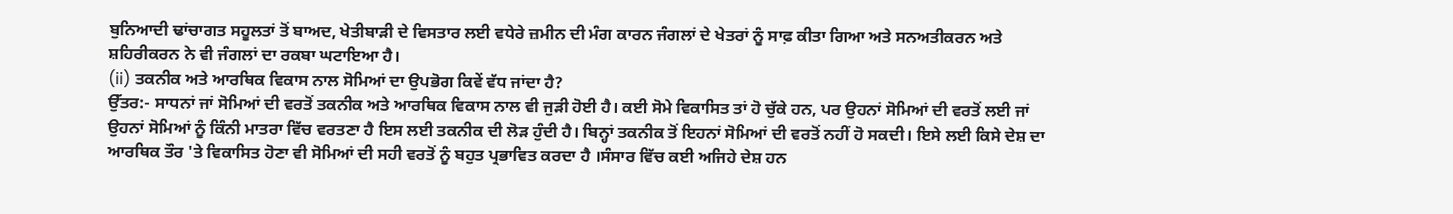ਬੁਨਿਆਦੀ ਢਾਂਚਾਗਤ ਸਹੂਲਤਾਂ ਤੋਂ ਬਾਅਦ, ਖੇਤੀਬਾੜੀ ਦੇ ਵਿਸਤਾਰ ਲਈ ਵਧੇਰੇ ਜ਼ਮੀਨ ਦੀ ਮੰਗ ਕਾਰਨ ਜੰਗਲਾਂ ਦੇ ਖੇਤਰਾਂ ਨੂੰ ਸਾਫ਼ ਕੀਤਾ ਗਿਆ ਅਤੇ ਸਨਅਤੀਕਰਨ ਅਤੇ ਸ਼ਹਿਰੀਕਰਨ ਨੇ ਵੀ ਜੰਗਲਾਂ ਦਾ ਰਕਬਾ ਘਟਾਇਆ ਹੈ।
(ii) ਤਕਨੀਕ ਅਤੇ ਆਰਥਿਕ ਵਿਕਾਸ ਨਾਲ ਸੋਮਿਆਂ ਦਾ ਉਪਭੋਗ ਕਿਵੇਂ ਵੱਧ ਜਾਂਦਾ ਹੈ?
ਉੱਤਰ:- ਸਾਧਨਾਂ ਜਾਂ ਸੋਮਿਆਂ ਦੀ ਵਰਤੋਂ ਤਕਨੀਕ ਅਤੇ ਆਰਥਿਕ ਵਿਕਾਸ ਨਾਲ ਵੀ ਜੁੜੀ ਹੋਈ ਹੈ। ਕਈ ਸੋਮੇ ਵਿਕਾਸਿਤ ਤਾਂ ਹੋ ਚੁੱਕੇ ਹਨ, ਪਰ ਉਹਨਾਂ ਸੋਮਿਆਂ ਦੀ ਵਰਤੋਂ ਲਈ ਜਾਂ ਉਹਨਾਂ ਸੋਮਿਆਂ ਨੂੰ ਕਿੰਨੀ ਮਾਤਰਾ ਵਿੱਚ ਵਰਤਣਾ ਹੈ ਇਸ ਲਈ ਤਕਨੀਕ ਦੀ ਲੋੜ ਹੁੰਦੀ ਹੈ। ਬਿਨ੍ਹਾਂ ਤਕਨੀਕ ਤੋਂ ਇਹਨਾਂ ਸੋਮਿਆਂ ਦੀ ਵਰਤੋਂ ਨਹੀਂ ਹੋ ਸਕਦੀ। ਇਸੇ ਲਈ ਕਿਸੇ ਦੇਸ਼ ਦਾ ਆਰਥਿਕ ਤੌਰ 'ਤੇ ਵਿਕਾਸਿਤ ਹੋਣਾ ਵੀ ਸੋਮਿਆਂ ਦੀ ਸਹੀ ਵਰਤੋਂ ਨੂੰ ਬਹੁਤ ਪ੍ਰਭਾਵਿਤ ਕਰਦਾ ਹੈ ।ਸੰਸਾਰ ਵਿੱਚ ਕਈ ਅਜਿਹੇ ਦੇਸ਼ ਹਨ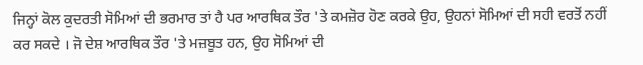ਜਿਨ੍ਹਾਂ ਕੋਲ ਕੁਦਰਤੀ ਸੋਮਿਆਂ ਦੀ ਭਰਮਾਰ ਤਾਂ ਹੈ ਪਰ ਆਰਥਿਕ ਤੌਰ 'ਤੇ ਕਮਜ਼ੋਰ ਹੋਣ ਕਰਕੇ ਉਹ, ਉਹਨਾਂ ਸੋਮਿਆਂ ਦੀ ਸਹੀ ਵਰਤੋਂ ਨਹੀਂ ਕਰ ਸਕਦੇ । ਜੋ ਦੇਸ਼ ਆਰਥਿਕ ਤੌਰ 'ਤੇ ਮਜ਼ਬੂਤ ਹਨ, ਉਹ ਸੋਮਿਆਂ ਦੀ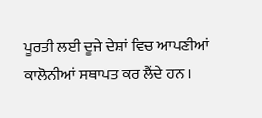ਪੂਰਤੀ ਲਈ ਦੂਜੇ ਦੇਸ਼ਾਂ ਵਿਚ ਆਪਣੀਆਂ ਕਾਲੋਨੀਆਂ ਸਥਾਪਤ ਕਰ ਲੈਂਦੇ ਹਨ ।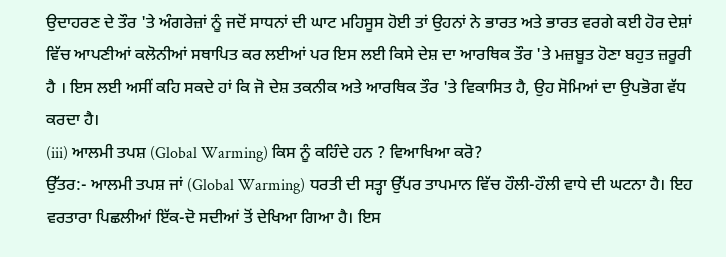ਉਦਾਹਰਣ ਦੇ ਤੌਰ 'ਤੇ ਅੰਗਰੇਜ਼ਾਂ ਨੂੰ ਜਦੋਂ ਸਾਧਨਾਂ ਦੀ ਘਾਟ ਮਹਿਸੂਸ ਹੋਈ ਤਾਂ ਉਹਨਾਂ ਨੇ ਭਾਰਤ ਅਤੇ ਭਾਰਤ ਵਰਗੇ ਕਈ ਹੋਰ ਦੇਸ਼ਾਂ ਵਿੱਚ ਆਪਣੀਆਂ ਕਲੋਨੀਆਂ ਸਥਾਪਿਤ ਕਰ ਲਈਆਂ ਪਰ ਇਸ ਲਈ ਕਿਸੇ ਦੇਸ਼ ਦਾ ਆਰਥਿਕ ਤੌਰ 'ਤੇ ਮਜ਼ਬੂਤ ਹੋਣਾ ਬਹੁਤ ਜ਼ਰੂਰੀ ਹੈ । ਇਸ ਲਈ ਅਸੀਂ ਕਹਿ ਸਕਦੇ ਹਾਂ ਕਿ ਜੋ ਦੇਸ਼ ਤਕਨੀਕ ਅਤੇ ਆਰਥਿਕ ਤੌਰ 'ਤੇ ਵਿਕਾਸਿਤ ਹੈ, ਉਹ ਸੋਮਿਆਂ ਦਾ ਉਪਭੋਗ ਵੱਧ ਕਰਦਾ ਹੈ।
(iii) ਆਲਮੀ ਤਪਸ਼ (Global Warming) ਕਿਸ ਨੂੰ ਕਹਿੰਦੇ ਹਨ ? ਵਿਆਖਿਆ ਕਰੋ?
ਉੱਤਰ:- ਆਲਮੀ ਤਪਸ਼ ਜਾਂ (Global Warming) ਧਰਤੀ ਦੀ ਸਤ੍ਹਾ ਉੱਪਰ ਤਾਪਮਾਨ ਵਿੱਚ ਹੌਲੀ-ਹੌਲੀ ਵਾਧੇ ਦੀ ਘਟਨਾ ਹੈ। ਇਹ ਵਰਤਾਰਾ ਪਿਛਲੀਆਂ ਇੱਕ-ਦੋ ਸਦੀਆਂ ਤੋਂ ਦੇਖਿਆ ਗਿਆ ਹੈ। ਇਸ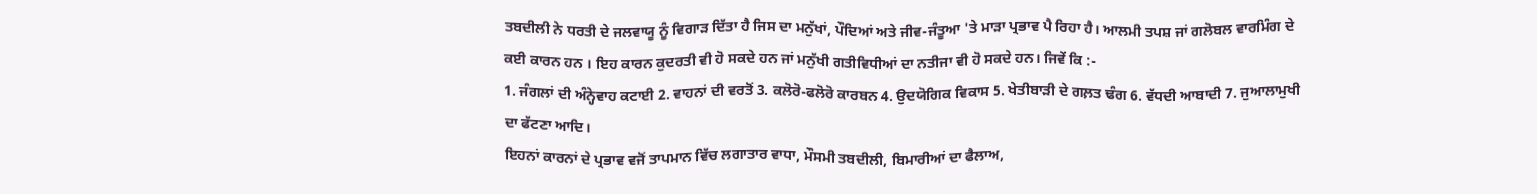ਤਬਦੀਲੀ ਨੇ ਧਰਤੀ ਦੇ ਜਲਵਾਯੂ ਨੂੰ ਵਿਗਾੜ ਦਿੱਤਾ ਹੈ ਜਿਸ ਦਾ ਮਨੁੱਖਾਂ, ਪੌਦਿਆਂ ਅਤੇ ਜੀਵ-ਜੰਤੂਆ 'ਤੇ ਮਾੜਾ ਪ੍ਰਭਾਵ ਪੈ ਰਿਹਾ ਹੈ। ਆਲਮੀ ਤਪਸ਼ ਜਾਂ ਗਲੋਬਲ ਵਾਰਮਿੰਗ ਦੇ ਕਈ ਕਾਰਨ ਹਨ । ਇਹ ਕਾਰਨ ਕੁਦਰਤੀ ਵੀ ਹੋ ਸਕਦੇ ਹਨ ਜਾਂ ਮਨੁੱਖੀ ਗਤੀਵਿਧੀਆਂ ਦਾ ਨਤੀਜਾ ਵੀ ਹੋ ਸਕਦੇ ਹਨ। ਜਿਵੇਂ ਕਿ :-
1. ਜੰਗਲਾਂ ਦੀ ਅੰਨ੍ਹੇਵਾਹ ਕਟਾਈ 2. ਵਾਹਨਾਂ ਦੀ ਵਰਤੋਂ 3. ਕਲੋਰੋ-ਫਲੋਰੋ ਕਾਰਬਨ 4. ਉਦਯੋਗਿਕ ਵਿਕਾਸ 5. ਖੇਤੀਬਾੜੀ ਦੇ ਗਲ਼ਤ ਢੰਗ 6. ਵੱਧਦੀ ਆਬਾਦੀ 7. ਜੁਆਲਾਮੁਖੀ ਦਾ ਫੱਟਣਾ ਆਦਿ।
ਇਹਨਾਂ ਕਾਰਨਾਂ ਦੇ ਪ੍ਰਭਾਵ ਵਜੋਂ ਤਾਪਮਾਨ ਵਿੱਚ ਲਗਾਤਾਰ ਵਾਧਾ, ਮੌਸਮੀ ਤਬਦੀਲੀ, ਬਿਮਾਰੀਆਂ ਦਾ ਫੈਲਾਅ,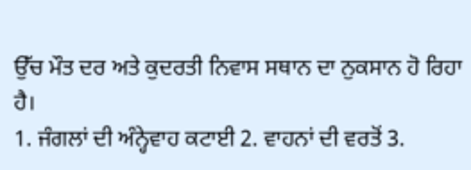ਉੱਚ ਮੌਤ ਦਰ ਅਤੇ ਕੁਦਰਤੀ ਨਿਵਾਸ ਸਥਾਨ ਦਾ ਨੁਕਸਾਨ ਹੋ ਰਿਹਾ ਹੈ।
1. ਜੰਗਲਾਂ ਦੀ ਅੰਨ੍ਹੇਵਾਹ ਕਟਾਈ 2. ਵਾਹਨਾਂ ਦੀ ਵਰਤੋਂ 3.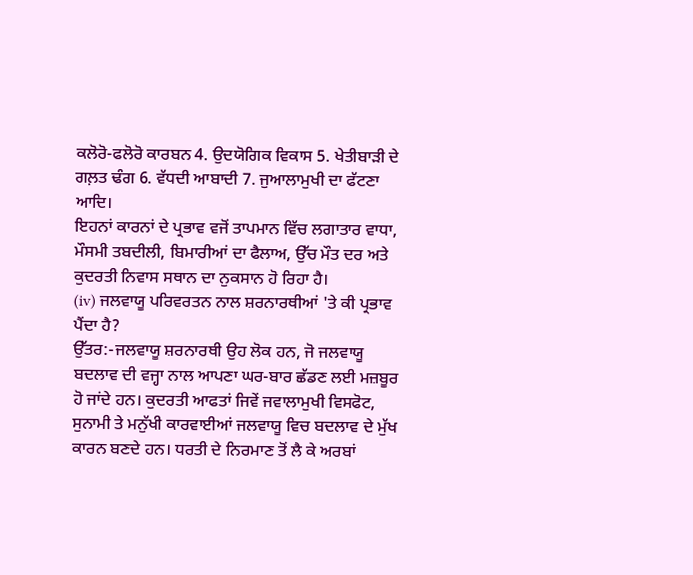ਕਲੋਰੋ-ਫਲੋਰੋ ਕਾਰਬਨ 4. ਉਦਯੋਗਿਕ ਵਿਕਾਸ 5. ਖੇਤੀਬਾੜੀ ਦੇ ਗਲ਼ਤ ਢੰਗ 6. ਵੱਧਦੀ ਆਬਾਦੀ 7. ਜੁਆਲਾਮੁਖੀ ਦਾ ਫੱਟਣਾ ਆਦਿ।
ਇਹਨਾਂ ਕਾਰਨਾਂ ਦੇ ਪ੍ਰਭਾਵ ਵਜੋਂ ਤਾਪਮਾਨ ਵਿੱਚ ਲਗਾਤਾਰ ਵਾਧਾ, ਮੌਸਮੀ ਤਬਦੀਲੀ, ਬਿਮਾਰੀਆਂ ਦਾ ਫੈਲਾਅ, ਉੱਚ ਮੌਤ ਦਰ ਅਤੇ ਕੁਦਰਤੀ ਨਿਵਾਸ ਸਥਾਨ ਦਾ ਨੁਕਸਾਨ ਹੋ ਰਿਹਾ ਹੈ।
(iv) ਜਲਵਾਯੂ ਪਰਿਵਰਤਨ ਨਾਲ ਸ਼ਰਨਾਰਥੀਆਂ 'ਤੇ ਕੀ ਪ੍ਰਭਾਵ ਪੈਂਦਾ ਹੈ?
ਉੱਤਰ:-ਜਲਵਾਯੂ ਸ਼ਰਨਾਰਥੀ ਉਹ ਲੋਕ ਹਨ, ਜੋ ਜਲਵਾਯੂ ਬਦਲਾਵ ਦੀ ਵਜ੍ਹਾ ਨਾਲ ਆਪਣਾ ਘਰ-ਬਾਰ ਛੱਡਣ ਲਈ ਮਜ਼ਬੂਰ ਹੋ ਜਾਂਦੇ ਹਨ। ਕੁਦਰਤੀ ਆਫਤਾਂ ਜਿਵੇਂ ਜਵਾਲਾਮੁਖੀ ਵਿਸਫੋਟ, ਸੁਨਾਮੀ ਤੇ ਮਨੁੱਖੀ ਕਾਰਵਾਈਆਂ ਜਲਵਾਯੂ ਵਿਚ ਬਦਲਾਵ ਦੇ ਮੁੱਖ ਕਾਰਨ ਬਣਦੇ ਹਨ। ਧਰਤੀ ਦੇ ਨਿਰਮਾਣ ਤੋਂ ਲੈ ਕੇ ਅਰਬਾਂ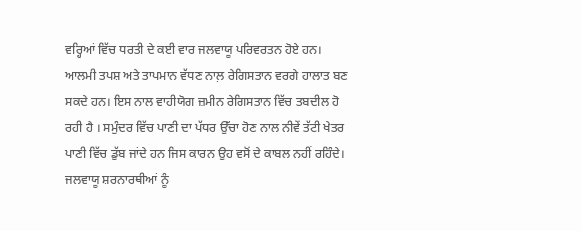ਵਰ੍ਹਿਆਂ ਵਿੱਚ ਧਰਤੀ ਦੇ ਕਈ ਵਾਰ ਜਲਵਾਯੂ ਪਰਿਵਰਤਨ ਹੋਏ ਹਨ। ਆਲਮੀ ਤਪਸ਼ ਅਤੇ ਤਾਪਮਾਨ ਵੱਧਣ ਨਾਲ਼ ਰੇਗਿਸਤਾਨ ਵਰਗੇ ਹਾਲਾਤ ਬਣ ਸਕਦੇ ਹਨ। ਇਸ ਨਾਲ ਵਾਹੀਯੋਗ ਜ਼ਮੀਨ ਰੇਗਿਸਤਾਨ ਵਿੱਚ ਤਬਦੀਲ ਹੋ ਰਹੀ ਹੈ । ਸਮੁੰਦਰ ਵਿੱਚ ਪਾਣੀ ਦਾ ਪੱਧਰ ਉੱਚਾ ਹੋਣ ਨਾਲ ਨੀਵੇਂ ਤੱਟੀ ਖੇਤਰ ਪਾਣੀ ਵਿੱਚ ਡੁੱਬ ਜਾਂਦੇ ਹਨ ਜਿਸ ਕਾਰਨ ਉਹ ਵਸੋਂ ਦੇ ਕਾਬਲ ਨਹੀਂ ਰਹਿੰਦੇ। ਜਲਵਾਯੂ ਸ਼ਰਨਾਰਥੀਆਂ ਨੂੰ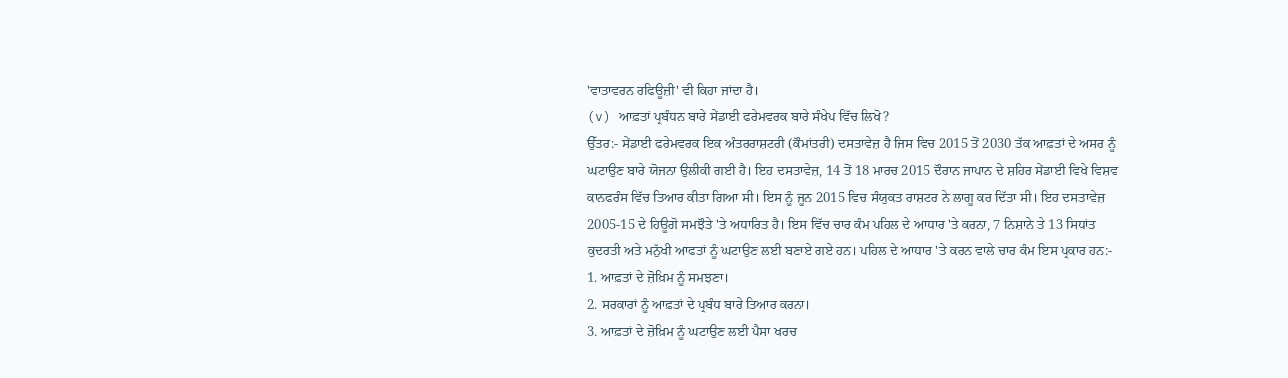'ਵਾਤਾਵਰਨ ਰਫਿਊਜ਼ੀ' ਵੀ ਕਿਹਾ ਜਾਂਦਾ ਹੈ।
(v) ਆਫ਼ਤਾਂ ਪ੍ਰਬੰਧਨ ਬਾਰੇ ਸੇਂਡਾਈ ਫਰੇਮਵਰਕ ਬਾਰੇ ਸੰਖੇਪ ਵਿੱਚ ਲਿਖੋ?
ਉੱਤਰ:- ਸੇਂਡਾਈ ਫਰੇਮਵਰਕ ਇਕ ਅੰਤਰਰਾਸ਼ਟਰੀ (ਕੌਮਾਂਤਰੀ) ਦਸਤਾਵੇਜ਼ ਹੈ ਜਿਸ ਵਿਚ 2015 ਤੋਂ 2030 ਤੱਕ ਆਫ਼ਤਾਂ ਦੇ ਅਸਰ ਨੂੰ ਘਟਾਉਣ ਬਾਰੇ ਯੋਜਨਾ ਉਲੀਕੀ ਗਈ ਹੈ। ਇਹ ਦਸਤਾਵੇਜ਼, 14 ਤੋਂ 18 ਮਾਰਚ 2015 ਦੌਰਾਨ ਜਾਪਾਨ ਦੇ ਸ਼ਹਿਰ ਸੇਂਡਾਈ ਵਿਖੇ ਵਿਸ਼ਵ ਕਾਨਫਰੰਸ ਵਿੱਚ ਤਿਆਰ ਕੀਤਾ ਗਿਆ ਸੀ। ਇਸ ਨੂੰ ਜੂਨ 2015 ਵਿਚ ਸੰਯੁਕਤ ਰਾਸ਼ਟਰ ਨੇ ਲਾਗੂ ਕਰ ਦਿੱਤਾ ਸੀ। ਇਹ ਦਸਤਾਵੇਜ਼ 2005-15 ਦੇ ਹਿਊਗੋ ਸਮਝੌਤੇ 'ਤੇ ਅਧਾਰਿਤ ਹੈ। ਇਸ ਵਿੱਚ ਚਾਰ ਕੰਮ ਪਹਿਲ ਦੇ ਆਧਾਰ 'ਤੇ ਕਰਨਾ, 7 ਨਿਸ਼ਾਨੇ ਤੇ 13 ਸਿਧਾਂਤ ਕੁਦਰਤੀ ਅਤੇ ਮਨੁੱਖੀ ਆਫਤਾਂ ਨੂੰ ਘਟਾਉਣ ਲਈ ਬਣਾਏ ਗਏ ਹਨ। ਪਹਿਲ ਦੇ ਆਧਾਰ 'ਤੇ ਕਰਨ ਵਾਲੇ ਚਾਰ ਕੰਮ ਇਸ ਪ੍ਰਕਾਰ ਹਨ:-
1. ਆਫ਼ਤਾਂ ਦੇ ਜ਼ੋਖ਼ਿਮ ਨੂੰ ਸਮਝਣਾ।
2. ਸਰਕਾਰਾਂ ਨੂੰ ਆਫ਼ਤਾਂ ਦੇ ਪ੍ਰਬੰਧ ਬਾਰੇ ਤਿਆਰ ਕਰਨਾ।
3. ਆਫ਼ਤਾਂ ਦੇ ਜ਼ੋਖ਼ਿਮ ਨੂੰ ਘਟਾਉਣ ਲਈ ਪੈਸਾ ਖਰਚ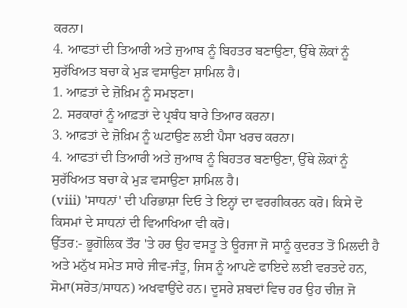ਕਰਨਾ।
4. ਆਫਤਾਂ ਦੀ ਤਿਆਰੀ ਅਤੇ ਜੁਆਬ ਨੂੰ ਬਿਹਤਰ ਬਣਾਉਣਾ, ਉੱਥੇ ਲੋਕਾਂ ਨੂੰ ਸੁਰੱਖਿਅਤ ਬਚਾ ਕੇ ਮੁੜ ਵਸਾਉਣਾ ਸ਼ਾਮਿਲ ਹੈ।
1. ਆਫ਼ਤਾਂ ਦੇ ਜ਼ੋਖ਼ਿਮ ਨੂੰ ਸਮਝਣਾ।
2. ਸਰਕਾਰਾਂ ਨੂੰ ਆਫ਼ਤਾਂ ਦੇ ਪ੍ਰਬੰਧ ਬਾਰੇ ਤਿਆਰ ਕਰਨਾ।
3. ਆਫ਼ਤਾਂ ਦੇ ਜ਼ੋਖ਼ਿਮ ਨੂੰ ਘਟਾਉਣ ਲਈ ਪੈਸਾ ਖਰਚ ਕਰਨਾ।
4. ਆਫਤਾਂ ਦੀ ਤਿਆਰੀ ਅਤੇ ਜੁਆਬ ਨੂੰ ਬਿਹਤਰ ਬਣਾਉਣਾ, ਉੱਥੇ ਲੋਕਾਂ ਨੂੰ ਸੁਰੱਖਿਅਤ ਬਚਾ ਕੇ ਮੁੜ ਵਸਾਉਣਾ ਸ਼ਾਮਿਲ ਹੈ।
(viii) 'ਸਾਧਨਾਂ' ਦੀ ਪਰਿਭਾਸ਼ਾ ਦਿਓ ਤੇ ਇਨ੍ਹਾਂ ਦਾ ਵਰਗੀਕਰਨ ਕਰੋ। ਕਿਸੇ ਦੋ ਕਿਸਮਾਂ ਦੇ ਸਾਧਨਾਂ ਦੀ ਵਿਆਖਿਆ ਵੀ ਕਰੋ।
ਉੱਤਰ:- ਭੂਗੋਲਿਕ ਤੌਰ 'ਤੇ ਹਰ ਉਹ ਵਸਤੂ ਤੇ ਊਰਜਾ ਜੋ ਸਾਨੂੰ ਕੁਦਰਤ ਤੋਂ ਮਿਲਦੀ ਹੈ ਅਤੇ ਮਨੁੱਖ ਸਮੇਤ ਸਾਰੇ ਜੀਵ-ਜੰਤੂ, ਜਿਸ ਨੂੰ ਆਪਣੇ ਫਾਇਦੇ ਲਈ ਵਰਤਦੇ ਹਨ, ਸੋਮਾ(ਸਰੋਤ/ਸਾਧਨ) ਅਖਵਾਉਂਦੇ ਹਨ। ਦੂਸਰੇ ਸ਼ਬਦਾਂ ਵਿਚ ਹਰ ਉਹ ਚੀਜ਼ ਜੋ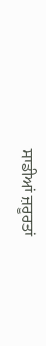ਸਾਡੀਆਂ ਜ਼ਰੂਰਤਾਂ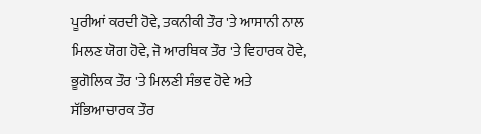ਪੂਰੀਆਂ ਕਰਦੀ ਹੋਵੇ, ਤਕਨੀਕੀ ਤੌਰ 'ਤੇ ਆਸਾਨੀ ਨਾਲ ਮਿਲਣ ਯੋਗ ਹੋਵੇ, ਜੋ ਆਰਥਿਕ ਤੌਰ 'ਤੇ ਵਿਹਾਰਕ ਹੋਵੇ, ਭੂਗੋਲਿਕ ਤੌਰ 'ਤੇ ਮਿਲਣੀ ਸੰਭਵ ਹੋਵੇ ਅਤੇ ਸੱਭਿਆਚਾਰਕ ਤੌਰ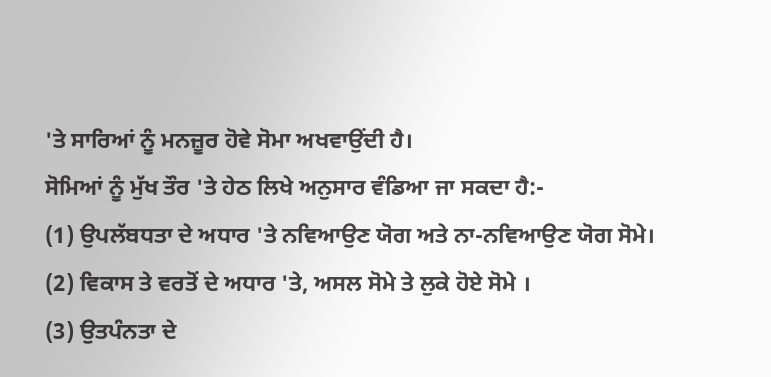'ਤੇ ਸਾਰਿਆਂ ਨੂੰ ਮਨਜ਼ੂਰ ਹੋਵੇ ਸੋਮਾ ਅਖਵਾਉਂਦੀ ਹੈ।
ਸੋਮਿਆਂ ਨੂੰ ਮੁੱਖ ਤੌਰ 'ਤੇ ਹੇਠ ਲਿਖੇ ਅਨੁਸਾਰ ਵੰਡਿਆ ਜਾ ਸਕਦਾ ਹੈ:-
(1) ਉਪਲੱਬਧਤਾ ਦੇ ਅਧਾਰ 'ਤੇ ਨਵਿਆਉਣ ਯੋਗ ਅਤੇ ਨਾ-ਨਵਿਆਉਣ ਯੋਗ ਸੋਮੇ।
(2) ਵਿਕਾਸ ਤੇ ਵਰਤੋਂ ਦੇ ਅਧਾਰ 'ਤੇ, ਅਸਲ ਸੋਮੇ ਤੇ ਲੁਕੇ ਹੋਏ ਸੋਮੇ ।
(3) ਉਤਪੰਨਤਾ ਦੇ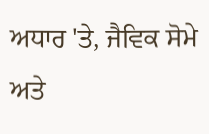ਅਧਾਰ 'ਤੇ, ਜੈਵਿਕ ਸੋਮੇ ਅਤੇ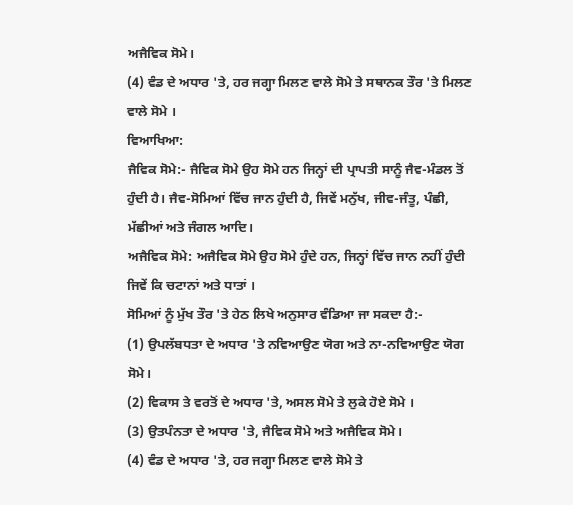ਅਜੈਵਿਕ ਸੋਮੇ।
(4) ਵੰਡ ਦੇ ਅਧਾਰ 'ਤੇ, ਹਰ ਜਗ੍ਹਾ ਮਿਲਣ ਵਾਲੇ ਸੋਮੇ ਤੇ ਸਥਾਨਕ ਤੌਰ 'ਤੇ ਮਿਲਣ ਵਾਲੇ ਸੋਮੇ ।
ਵਿਆਖਿਆ:
ਜੈਵਿਕ ਸੋਮੇ:- ਜੈਵਿਕ ਸੋਮੇ ਉਹ ਸੋਮੇ ਹਨ ਜਿਨ੍ਹਾਂ ਦੀ ਪ੍ਰਾਪਤੀ ਸਾਨੂੰ ਜੈਵ-ਮੰਡਲ ਤੋਂ ਹੁੰਦੀ ਹੈ। ਜੈਵ-ਸੋਮਿਆਂ ਵਿੱਚ ਜਾਨ ਹੁੰਦੀ ਹੈ, ਜਿਵੇਂ ਮਨੁੱਖ, ਜੀਵ-ਜੰਤੂ, ਪੰਛੀ, ਮੱਛੀਆਂ ਅਤੇ ਜੰਗਲ ਆਦਿ।
ਅਜੈਵਿਕ ਸੋਮੇ: ਅਜੈਵਿਕ ਸੋਮੇ ਉਹ ਸੋਮੇ ਹੁੰਦੇ ਹਨ, ਜਿਨ੍ਹਾਂ ਵਿੱਚ ਜਾਨ ਨਹੀਂ ਹੁੰਦੀ ਜਿਵੇਂ ਕਿ ਚਟਾਨਾਂ ਅਤੇ ਧਾਤਾਂ ।
ਸੋਮਿਆਂ ਨੂੰ ਮੁੱਖ ਤੌਰ 'ਤੇ ਹੇਠ ਲਿਖੇ ਅਨੁਸਾਰ ਵੰਡਿਆ ਜਾ ਸਕਦਾ ਹੈ:-
(1) ਉਪਲੱਬਧਤਾ ਦੇ ਅਧਾਰ 'ਤੇ ਨਵਿਆਉਣ ਯੋਗ ਅਤੇ ਨਾ-ਨਵਿਆਉਣ ਯੋਗ ਸੋਮੇ।
(2) ਵਿਕਾਸ ਤੇ ਵਰਤੋਂ ਦੇ ਅਧਾਰ 'ਤੇ, ਅਸਲ ਸੋਮੇ ਤੇ ਲੁਕੇ ਹੋਏ ਸੋਮੇ ।
(3) ਉਤਪੰਨਤਾ ਦੇ ਅਧਾਰ 'ਤੇ, ਜੈਵਿਕ ਸੋਮੇ ਅਤੇ ਅਜੈਵਿਕ ਸੋਮੇ।
(4) ਵੰਡ ਦੇ ਅਧਾਰ 'ਤੇ, ਹਰ ਜਗ੍ਹਾ ਮਿਲਣ ਵਾਲੇ ਸੋਮੇ ਤੇ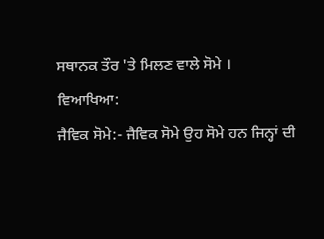ਸਥਾਨਕ ਤੌਰ 'ਤੇ ਮਿਲਣ ਵਾਲੇ ਸੋਮੇ ।
ਵਿਆਖਿਆ:
ਜੈਵਿਕ ਸੋਮੇ:- ਜੈਵਿਕ ਸੋਮੇ ਉਹ ਸੋਮੇ ਹਨ ਜਿਨ੍ਹਾਂ ਦੀ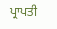ਪ੍ਰਾਪਤੀ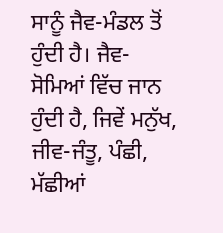ਸਾਨੂੰ ਜੈਵ-ਮੰਡਲ ਤੋਂ ਹੁੰਦੀ ਹੈ। ਜੈਵ-ਸੋਮਿਆਂ ਵਿੱਚ ਜਾਨ ਹੁੰਦੀ ਹੈ, ਜਿਵੇਂ ਮਨੁੱਖ, ਜੀਵ-ਜੰਤੂ, ਪੰਛੀ, ਮੱਛੀਆਂ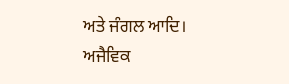ਅਤੇ ਜੰਗਲ ਆਦਿ।
ਅਜੈਵਿਕ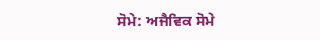ਸੋਮੇ: ਅਜੈਵਿਕ ਸੋਮੇ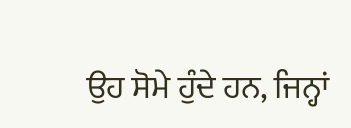ਉਹ ਸੋਮੇ ਹੁੰਦੇ ਹਨ, ਜਿਨ੍ਹਾਂ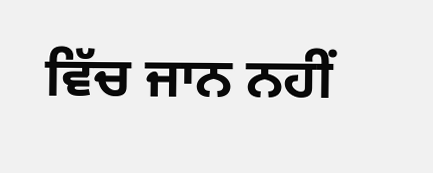ਵਿੱਚ ਜਾਨ ਨਹੀਂ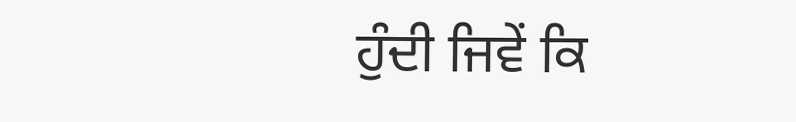ਹੁੰਦੀ ਜਿਵੇਂ ਕਿ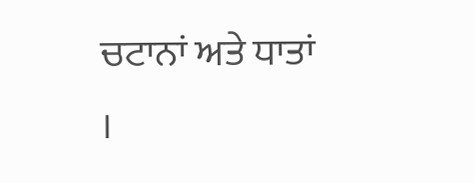ਚਟਾਨਾਂ ਅਤੇ ਧਾਤਾਂ ।